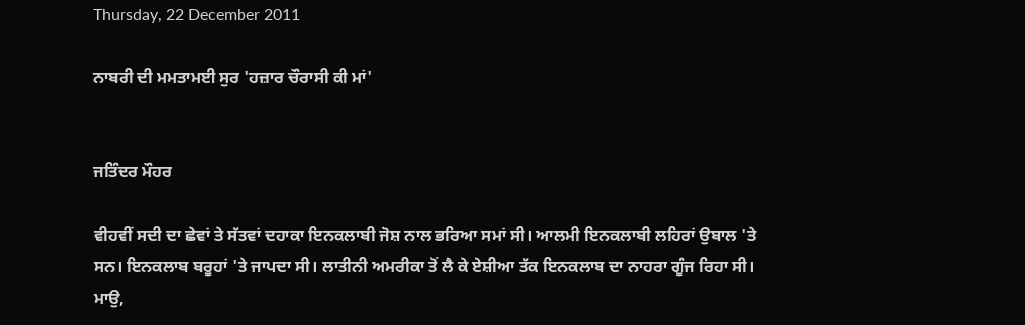Thursday, 22 December 2011

ਨਾਬਰੀ ਦੀ ਮਮਤਾਮਈ ਸੁਰ 'ਹਜ਼ਾਰ ਚੌਰਾਸੀ ਕੀ ਮਾਂ'


ਜਤਿੰਦਰ ਮੌਹਰ

ਵੀਹਵੀਂ ਸਦੀ ਦਾ ਛੇਵਾਂ ਤੇ ਸੱਤਵਾਂ ਦਹਾਕਾ ਇਨਕਲਾਬੀ ਜੋਸ਼ ਨਾਲ ਭਰਿਆ ਸਮਾਂ ਸੀ। ਆਲਮੀ ਇਨਕਲਾਬੀ ਲਹਿਰਾਂ ਉਬਾਲ 'ਤੇ ਸਨ। ਇਨਕਲਾਬ ਬਰੂਹਾਂ 'ਤੇ ਜਾਪਦਾ ਸੀ। ਲਾਤੀਨੀ ਅਮਰੀਕਾ ਤੋਂ ਲੈ ਕੇ ਏਸ਼ੀਆ ਤੱਕ ਇਨਕਲਾਬ ਦਾ ਨਾਹਰਾ ਗੂੰਜ ਰਿਹਾ ਸੀ। ਮਾਉ,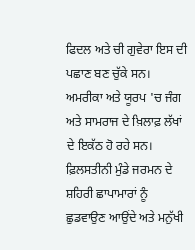ਫਿਦਲ ਅਤੇ ਚੀ ਗੁਵੇਰਾ ਇਸ ਦੀ ਪਛਾਣ ਬਣ ਚੁੱਕੇ ਸਨ। ਅਮਰੀਕਾ ਅਤੇ ਯੂਰਪ 'ਚ ਜੰਗ ਅਤੇ ਸਾਮਰਾਜ ਦੇ ਖ਼ਿਲਾਫ਼ ਲੱਖਾਂ ਦੇ ਇਕੱਠ ਹੋ ਰਹੇ ਸਨ। ਫ਼ਿਲਸਤੀਨੀ ਮੁੰਡੇ ਜਰਮਨ ਦੇ ਸ਼ਹਿਰੀ ਛਾਪਾਮਾਰਾਂ ਨੂੰ ਛੁਡਵਾਉਣ ਆਉਂਦੇ ਅਤੇ ਮਨੁੱਖੀ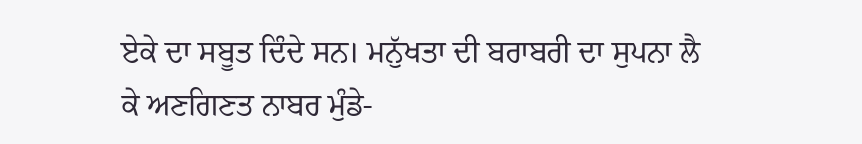ਏਕੇ ਦਾ ਸਬੂਤ ਦਿੰਦੇ ਸਨ। ਮਨੁੱਖਤਾ ਦੀ ਬਰਾਬਰੀ ਦਾ ਸੁਪਨਾ ਲੈ ਕੇ ਅਣਗਿਣਤ ਨਾਬਰ ਮੁੰਡੇ-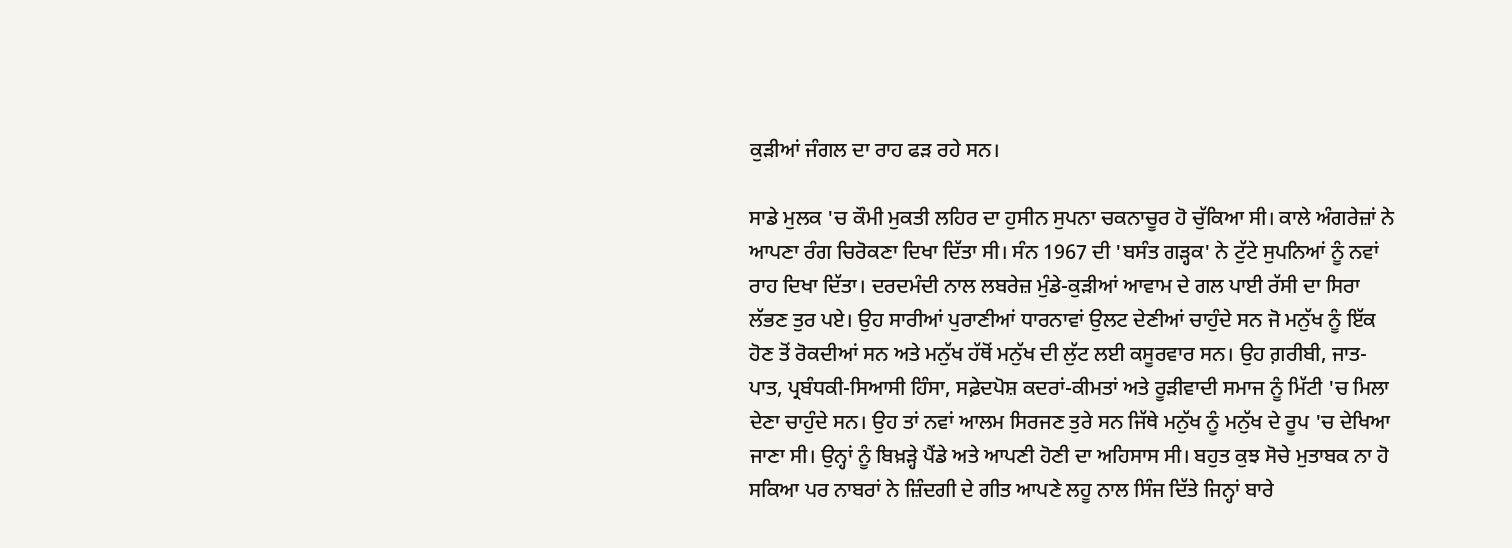ਕੁੜੀਆਂ ਜੰਗਲ ਦਾ ਰਾਹ ਫੜ ਰਹੇ ਸਨ।

ਸਾਡੇ ਮੁਲਕ 'ਚ ਕੌਮੀ ਮੁਕਤੀ ਲਹਿਰ ਦਾ ਹੁਸੀਨ ਸੁਪਨਾ ਚਕਨਾਚੂਰ ਹੋ ਚੁੱਕਿਆ ਸੀ। ਕਾਲੇ ਅੰਗਰੇਜ਼ਾਂ ਨੇ ਆਪਣਾ ਰੰਗ ਚਿਰੋਕਣਾ ਦਿਖਾ ਦਿੱਤਾ ਸੀ। ਸੰਨ 1967 ਦੀ 'ਬਸੰਤ ਗੜ੍ਹਕ' ਨੇ ਟੁੱਟੇ ਸੁਪਨਿਆਂ ਨੂੰ ਨਵਾਂ ਰਾਹ ਦਿਖਾ ਦਿੱਤਾ। ਦਰਦਮੰਦੀ ਨਾਲ ਲਬਰੇਜ਼ ਮੁੰਡੇ-ਕੁੜੀਆਂ ਆਵਾਮ ਦੇ ਗਲ ਪਾਈ ਰੱਸੀ ਦਾ ਸਿਰਾ ਲੱਭਣ ਤੁਰ ਪਏ। ਉਹ ਸਾਰੀਆਂ ਪੁਰਾਣੀਆਂ ਧਾਰਨਾਵਾਂ ਉਲਟ ਦੇਣੀਆਂ ਚਾਹੁੰਦੇ ਸਨ ਜੋ ਮਨੁੱਖ ਨੂੰ ਇੱਕ ਹੋਣ ਤੋਂ ਰੋਕਦੀਆਂ ਸਨ ਅਤੇ ਮਨੁੱਖ ਹੱਥੋਂ ਮਨੁੱਖ ਦੀ ਲੁੱਟ ਲਈ ਕਸੂਰਵਾਰ ਸਨ। ਉਹ ਗ਼ਰੀਬੀ, ਜਾਤ-ਪਾਤ, ਪ੍ਰਬੰਧਕੀ-ਸਿਆਸੀ ਹਿੰਸਾ, ਸਫ਼ੇਦਪੋਸ਼ ਕਦਰਾਂ-ਕੀਮਤਾਂ ਅਤੇ ਰੂੜੀਵਾਦੀ ਸਮਾਜ ਨੂੰ ਮਿੱਟੀ 'ਚ ਮਿਲਾ ਦੇਣਾ ਚਾਹੁੰਦੇ ਸਨ। ਉਹ ਤਾਂ ਨਵਾਂ ਆਲਮ ਸਿਰਜਣ ਤੁਰੇ ਸਨ ਜਿੱਥੇ ਮਨੁੱਖ ਨੂੰ ਮਨੁੱਖ ਦੇ ਰੂਪ 'ਚ ਦੇਖਿਆ ਜਾਣਾ ਸੀ। ਉਨ੍ਹਾਂ ਨੂੰ ਬਿਖ਼ੜ੍ਹੇ ਪੈਂਡੇ ਅਤੇ ਆਪਣੀ ਹੋਣੀ ਦਾ ਅਹਿਸਾਸ ਸੀ। ਬਹੁਤ ਕੁਝ ਸੋਚੇ ਮੁਤਾਬਕ ਨਾ ਹੋ ਸਕਿਆ ਪਰ ਨਾਬਰਾਂ ਨੇ ਜ਼ਿੰਦਗੀ ਦੇ ਗੀਤ ਆਪਣੇ ਲਹੂ ਨਾਲ ਸਿੰਜ ਦਿੱਤੇ ਜਿਨ੍ਹਾਂ ਬਾਰੇ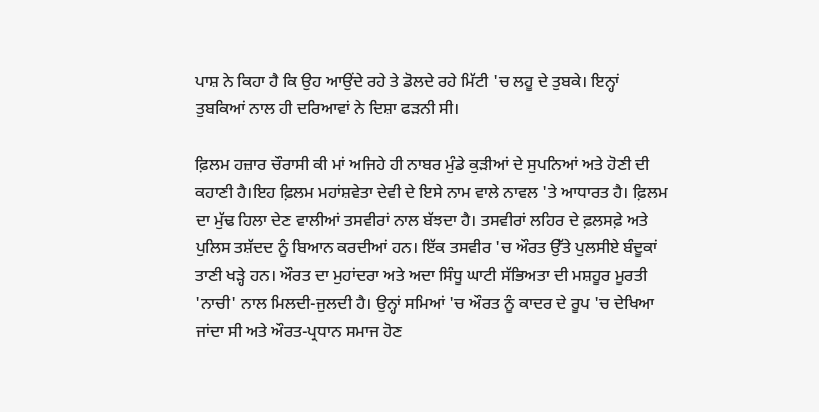ਪਾਸ਼ ਨੇ ਕਿਹਾ ਹੈ ਕਿ ਉਹ ਆਉਂਦੇ ਰਹੇ ਤੇ ਡੋਲਦੇ ਰਹੇ ਮਿੱਟੀ 'ਚ ਲਹੂ ਦੇ ਤੁਬਕੇ। ਇਨ੍ਹਾਂ ਤੁਬਕਿਆਂ ਨਾਲ ਹੀ ਦਰਿਆਵਾਂ ਨੇ ਦਿਸ਼ਾ ਫੜਨੀ ਸੀ।

ਫ਼ਿਲਮ ਹਜ਼ਾਰ ਚੌਰਾਸੀ ਕੀ ਮਾਂ ਅਜਿਹੇ ਹੀ ਨਾਬਰ ਮੁੰਡੇ ਕੁੜੀਆਂ ਦੇ ਸੁਪਨਿਆਂ ਅਤੇ ਹੋਣੀ ਦੀ ਕਹਾਣੀ ਹੈ।ਇਹ ਫ਼ਿਲਮ ਮਹਾਂਸ਼ਵੇਤਾ ਦੇਵੀ ਦੇ ਇਸੇ ਨਾਮ ਵਾਲੇ ਨਾਵਲ 'ਤੇ ਆਧਾਰਤ ਹੈ। ਫ਼ਿਲਮ ਦਾ ਮੁੱਢ ਹਿਲਾ ਦੇਣ ਵਾਲੀਆਂ ਤਸਵੀਰਾਂ ਨਾਲ ਬੱਝਦਾ ਹੈ। ਤਸਵੀਰਾਂ ਲਹਿਰ ਦੇ ਫ਼ਲਸਫ਼ੇ ਅਤੇ ਪੁਲਿਸ ਤਸ਼ੱਦਦ ਨੂੰ ਬਿਆਨ ਕਰਦੀਆਂ ਹਨ। ਇੱਕ ਤਸਵੀਰ 'ਚ ਔਰਤ ਉੱਤੇ ਪੁਲਸੀਏ ਬੰਦੂਕਾਂ ਤਾਣੀ ਖੜ੍ਹੇ ਹਨ। ਔਰਤ ਦਾ ਮੁਹਾਂਦਰਾ ਅਤੇ ਅਦਾ ਸਿੰਧੂ ਘਾਟੀ ਸੱਭਿਅਤਾ ਦੀ ਮਸ਼ਹੂਰ ਮੂਰਤੀ 'ਨਾਚੀ' ਨਾਲ ਮਿਲਦੀ-ਜੁਲਦੀ ਹੈ। ਉਨ੍ਹਾਂ ਸਮਿਆਂ 'ਚ ਔਰਤ ਨੂੰ ਕਾਦਰ ਦੇ ਰੂਪ 'ਚ ਦੇਖਿਆ ਜਾਂਦਾ ਸੀ ਅਤੇ ਔਰਤ-ਪ੍ਰਧਾਨ ਸਮਾਜ ਹੋਣ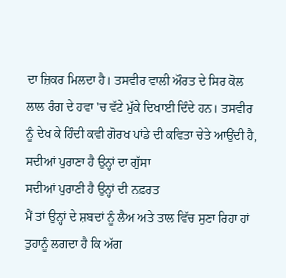ਦਾ ਜ਼ਿਕਰ ਮਿਲਦਾ ਹੈ। ਤਸਵੀਰ ਵਾਲੀ ਔਰਤ ਦੇ ਸਿਰ ਕੋਲ ਲਾਲ ਰੰਗ ਦੇ ਹਵਾ 'ਚ ਵੱਟੇ ਮੁੱਕੇ ਦਿਖਾਈ ਦਿੰਦੇ ਹਨ। ਤਸਵੀਰ ਨੂੰ ਦੇਖ ਕੇ ਹਿੰਦੀ ਕਵੀ ਗੋਰਖ ਪਾਂਡੇ ਦੀ ਕਵਿਤਾ ਚੇਤੇ ਆਉਂਦੀ ਹੈ,
ਸਦੀਆਂ ਪੁਰਾਣਾ ਹੈ ਉਨ੍ਹਾਂ ਦਾ ਗੁੱਸਾ
ਸਦੀਆਂ ਪੁਰਾਣੀ ਹੈ ਉਨ੍ਹਾਂ ਦੀ ਨਫ਼ਰਤ
ਮੈਂ ਤਾਂ ਉਨ੍ਹਾਂ ਦੇ ਸ਼ਬਦਾਂ ਨੂੰ ਲੈਅ ਅਤੇ ਤਾਲ ਵਿੱਚ ਸੁਣਾ ਰਿਹਾ ਹਾਂ
ਤੁਹਾਨੂੰ ਲਗਦਾ ਹੈ ਕਿ ਅੱਗ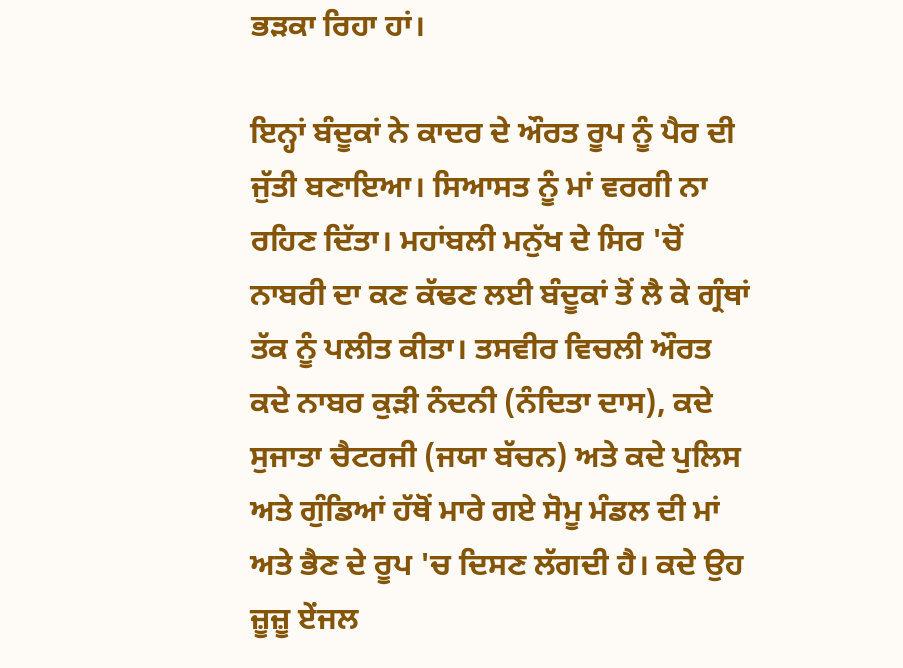ਭੜਕਾ ਰਿਹਾ ਹਾਂ।

ਇਨ੍ਹਾਂ ਬੰਦੂਕਾਂ ਨੇ ਕਾਦਰ ਦੇ ਔਰਤ ਰੂਪ ਨੂੰ ਪੈਰ ਦੀ ਜੁੱਤੀ ਬਣਾਇਆ। ਸਿਆਸਤ ਨੂੰ ਮਾਂ ਵਰਗੀ ਨਾ ਰਹਿਣ ਦਿੱਤਾ। ਮਹਾਂਬਲੀ ਮਨੁੱਖ ਦੇ ਸਿਰ 'ਚੋਂ ਨਾਬਰੀ ਦਾ ਕਣ ਕੱਢਣ ਲਈ ਬੰਦੂਕਾਂ ਤੋਂ ਲੈ ਕੇ ਗ੍ਰੰਥਾਂ ਤੱਕ ਨੂੰ ਪਲੀਤ ਕੀਤਾ। ਤਸਵੀਰ ਵਿਚਲੀ ਔਰਤ ਕਦੇ ਨਾਬਰ ਕੁੜੀ ਨੰਦਨੀ (ਨੰਦਿਤਾ ਦਾਸ), ਕਦੇ ਸੁਜਾਤਾ ਚੈਟਰਜੀ (ਜਯਾ ਬੱਚਨ) ਅਤੇ ਕਦੇ ਪੁਲਿਸ ਅਤੇ ਗੁੰਡਿਆਂ ਹੱਥੋਂ ਮਾਰੇ ਗਏ ਸੋਮੂ ਮੰਡਲ ਦੀ ਮਾਂ ਅਤੇ ਭੈਣ ਦੇ ਰੂਪ 'ਚ ਦਿਸਣ ਲੱਗਦੀ ਹੈ। ਕਦੇ ਉਹ ਜ਼ੂਜ਼ੂ ਏਂਜਲ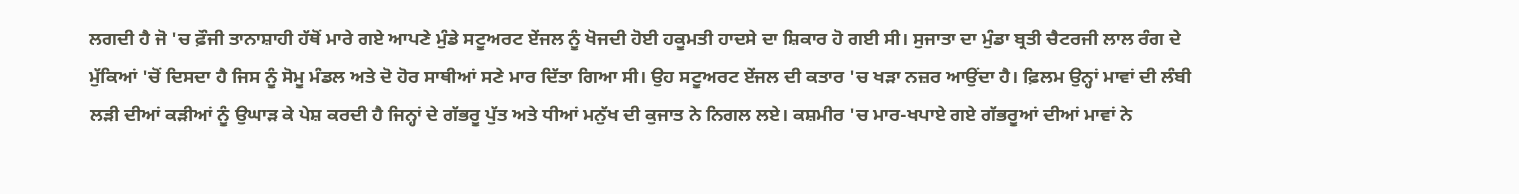ਲਗਦੀ ਹੈ ਜੋ 'ਚ ਫ਼ੌਜੀ ਤਾਨਾਸ਼ਾਹੀ ਹੱਥੋਂ ਮਾਰੇ ਗਏ ਆਪਣੇ ਮੁੰਡੇ ਸਟੂਅਰਟ ਏਂਜਲ ਨੂੰ ਖੋਜਦੀ ਹੋਈ ਹਕੂਮਤੀ ਹਾਦਸੇ ਦਾ ਸ਼ਿਕਾਰ ਹੋ ਗਈ ਸੀ। ਸੁਜਾਤਾ ਦਾ ਮੁੰਡਾ ਬ੍ਰਤੀ ਚੈਟਰਜੀ ਲਾਲ ਰੰਗ ਦੇ ਮੁੱਕਿਆਂ 'ਚੋਂ ਦਿਸਦਾ ਹੈ ਜਿਸ ਨੂੰ ਸੋਮੂ ਮੰਡਲ ਅਤੇ ਦੋ ਹੋਰ ਸਾਥੀਆਂ ਸਣੇ ਮਾਰ ਦਿੱਤਾ ਗਿਆ ਸੀ। ਉਹ ਸਟੂਅਰਟ ਏਂਜਲ ਦੀ ਕਤਾਰ 'ਚ ਖੜਾ ਨਜ਼ਰ ਆਉਂਦਾ ਹੈ। ਫ਼ਿਲਮ ਉਨ੍ਹਾਂ ਮਾਵਾਂ ਦੀ ਲੰਬੀ ਲੜੀ ਦੀਆਂ ਕੜੀਆਂ ਨੂੰ ਉਘਾੜ ਕੇ ਪੇਸ਼ ਕਰਦੀ ਹੈ ਜਿਨ੍ਹਾਂ ਦੇ ਗੱਭਰੂ ਪੁੱਤ ਅਤੇ ਧੀਆਂ ਮਨੁੱਖ ਦੀ ਕੁਜਾਤ ਨੇ ਨਿਗਲ ਲਏ। ਕਸ਼ਮੀਰ 'ਚ ਮਾਰ-ਖਪਾਏ ਗਏ ਗੱਭਰੂਆਂ ਦੀਆਂ ਮਾਵਾਂ ਨੇ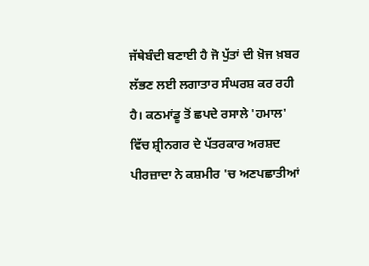ਜੱਥੇਬੰਦੀ ਬਣਾਈ ਹੈ ਜੋ ਪੁੱਤਾਂ ਦੀ ਖ਼ੋਜ ਖ਼ਬਰ ਲੱਭਣ ਲਈ ਲਗਾਤਾਰ ਸੰਘਰਸ਼ ਕਰ ਰਹੀ ਹੈ। ਕਠਮਾਂਡੂ ਤੋਂ ਛਪਦੇ ਰਸਾਲੇ 'ਹਮਾਲ' ਵਿੱਚ ਸ਼੍ਰੀਨਗਰ ਦੇ ਪੱਤਰਕਾਰ ਅਰਸ਼ਦ ਪੀਰਜ਼ਾਦਾ ਨੇ ਕਸ਼ਮੀਰ 'ਚ ਅਣਪਛਾਤੀਆਂ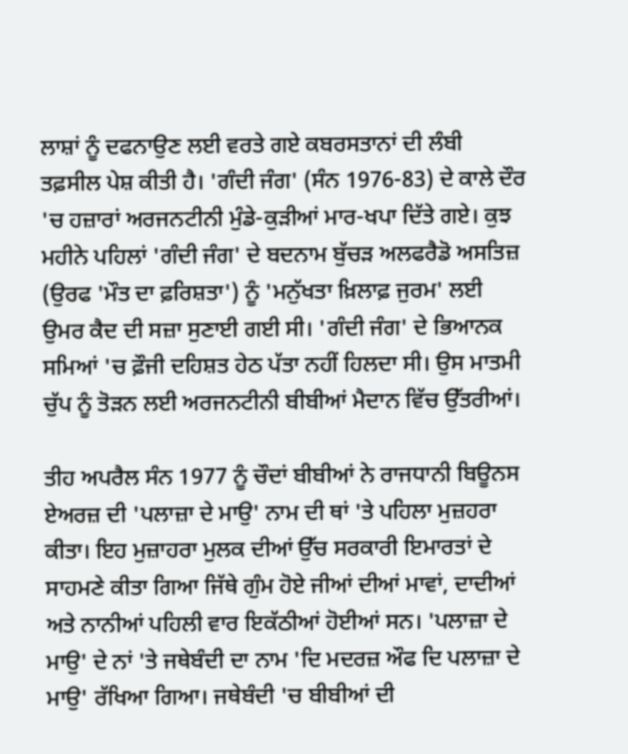ਲਾਸ਼ਾਂ ਨੂੰ ਦਫਨਾਉਣ ਲਈ ਵਰਤੇ ਗਏ ਕਬਰਸਤਾਨਾਂ ਦੀ ਲੰਬੀ ਤਫ਼ਸੀਲ ਪੇਸ਼ ਕੀਤੀ ਹੈ। 'ਗੰਦੀ ਜੰਗ' (ਸੰਨ 1976-83) ਦੇ ਕਾਲੇ ਦੌਰ 'ਚ ਹਜ਼ਾਰਾਂ ਅਰਜਨਟੀਨੀ ਮੁੰਡੇ-ਕੁੜੀਆਂ ਮਾਰ-ਖਪਾ ਦਿੱਤੇ ਗਏ। ਕੁਝ ਮਹੀਨੇ ਪਹਿਲਾਂ 'ਗੰਦੀ ਜੰਗ' ਦੇ ਬਦਨਾਮ ਬੁੱਚੜ ਅਲਫਰੈਡੋ ਅਸਤਿਜ਼ (ਉਰਫ 'ਮੌਤ ਦਾ ਫ਼ਰਿਸ਼ਤਾ') ਨੂੰ 'ਮਨੁੱਖਤਾ ਖ਼ਿਲਾਫ਼ ਜੁਰਮ' ਲਈ ਉਮਰ ਕੈਦ ਦੀ ਸਜ਼ਾ ਸੁਣਾਈ ਗਈ ਸੀ। 'ਗੰਦੀ ਜੰਗ' ਦੇ ਭਿਆਨਕ ਸਮਿਆਂ 'ਚ ਫ਼ੌਜੀ ਦਹਿਸ਼ਤ ਹੇਠ ਪੱਤਾ ਨਹੀਂ ਹਿਲਦਾ ਸੀ। ਉਸ ਮਾਤਮੀ ਚੁੱਪ ਨੂੰ ਤੋੜਨ ਲਈ ਅਰਜਨਟੀਨੀ ਬੀਬੀਆਂ ਮੈਦਾਨ ਵਿੱਚ ਉੱਤਰੀਆਂ।

ਤੀਹ ਅਪਰੈਲ ਸੰਨ 1977 ਨੂੰ ਚੌਦਾਂ ਬੀਬੀਆਂ ਨੇ ਰਾਜਧਾਨੀ ਬਿਊਨਸ ਏਅਰਜ਼ ਦੀ 'ਪਲਾਜ਼ਾ ਦੇ ਮਾਉ' ਨਾਮ ਦੀ ਥਾਂ 'ਤੇ ਪਹਿਲਾ ਮੁਜ਼ਹਰਾ ਕੀਤਾ। ਇਹ ਮੁਜ਼ਾਹਰਾ ਮੁਲਕ ਦੀਆਂ ਉੱਚ ਸਰਕਾਰੀ ਇਮਾਰਤਾਂ ਦੇ ਸਾਹਮਣੇ ਕੀਤਾ ਗਿਆ ਜਿੱਥੇ ਗੁੰਮ ਹੋਏ ਜੀਆਂ ਦੀਆਂ ਮਾਵਾਂ, ਦਾਦੀਆਂ ਅਤੇ ਨਾਨੀਆਂ ਪਹਿਲੀ ਵਾਰ ਇਕੱਠੀਆਂ ਹੋਈਆਂ ਸਨ। 'ਪਲਾਜ਼ਾ ਦੇ ਮਾਉ' ਦੇ ਨਾਂ 'ਤੇ ਜਥੇਬੰਦੀ ਦਾ ਨਾਮ 'ਦਿ ਮਦਰਜ਼ ਔਫ ਦਿ ਪਲਾਜ਼ਾ ਦੇ ਮਾਉ' ਰੱਖਿਆ ਗਿਆ। ਜਥੇਬੰਦੀ 'ਚ ਬੀਬੀਆਂ ਦੀ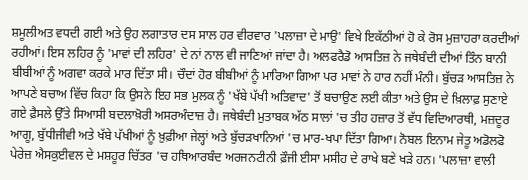ਸ਼ਮੂਲੀਅਤ ਵਧਦੀ ਗਈ ਅਤੇ ਉਹ ਲਗਾਤਾਰ ਦਸ ਸਾਲ ਹਰ ਵੀਰਵਾਰ 'ਪਲਾਜ਼ਾ ਦੇ ਮਾਉ' ਵਿਖੇ ਇਕੱਠੀਆਂ ਹੋ ਕੇ ਰੋਸ ਮੁਜ਼ਾਹਰਾ ਕਰਦੀਆਂ ਰਹੀਆਂ। ਇਸ ਲਹਿਰ ਨੂੰ 'ਮਾਵਾਂ ਦੀ ਲਹਿਰ' ਦੇ ਨਾਂ ਨਾਲ ਵੀ ਜਾਣਿਆਂ ਜਾਂਦਾ ਹੈ। ਅਲਫਰੈਡੋ ਆਸਤਿਜ਼ ਨੇ ਜਥੇਬੰਦੀ ਦੀਆਂ ਤਿੰਨ ਬਾਨੀ ਬੀਬੀਆਂ ਨੂੰ ਅਗਵਾ ਕਰਕੇ ਮਾਰ ਦਿੱਤਾ ਸੀ। ਚੌਦਾਂ ਹੋਰ ਬੀਬੀਆਂ ਨੂੰ ਮਾਰਿਆ ਗਿਆ ਪਰ ਮਾਵਾਂ ਨੇ ਹਾਰ ਨਹੀਂ ਮੰਨੀ। ਬੁੱਚੜ ਆਸਤਿਜ਼ ਨੇ ਆਪਣੇ ਬਚਾਅ ਵਿੱਚ ਕਿਹਾ ਕਿ ਉਸਨੇ ਇਹ ਸਭ ਮੁਲਕ ਨੂੰ 'ਖੱਬੇ ਪੱਖੀ ਅਤਿਵਾਦ' ਤੋਂ ਬਚਾਉਣ ਲਈ ਕੀਤਾ ਅਤੇ ਉਸ ਦੇ ਖ਼ਿਲਾਫ਼ ਸੁਣਾਏ ਗਏ ਫ਼ੈਸਲੇ ਉੱਤੇ ਸਿਆਸੀ ਬਦਲਾਖ਼ੋਰੀ ਅਸਰਅੰਦਾਜ਼ ਹੈ। ਜਥੇਬੰਦੀ ਮੁਤਾਬਕ ਅੱਠ ਸਾਲਾਂ 'ਚ ਤੀਹ ਹਜ਼ਾਰ ਤੋਂ ਵੱਧ ਵਿਦਿਆਰਥੀ, ਮਜ਼ਦੂਰ ਆਗੂ, ਬੁੱਧੀਜੀਵੀ ਅਤੇ ਖੱਬੇ ਪੱਖੀਆਂ ਨੂੰ ਖ਼ੁਫ਼ੀਆ ਜੇਲ੍ਹਾਂ ਅਤੇ ਬੁੱਚੜਖਾਨਿਆਂ 'ਚ ਮਾਰ-ਖਪਾ ਦਿੱਤਾ ਗਿਆ। ਨੋਬਲ ਇਨਾਮ ਜੇਤੂ ਅਡੋਲਫੋ ਪੇਰੇਜ਼ ਐਸਕੁਈਵਲ ਦੇ ਮਸ਼ਹੂਰ ਚਿੱਤਰ 'ਚ ਹਥਿਆਰਬੰਦ ਅਰਜਨਟੀਨੀ ਫ਼ੌਜੀ ਈਸਾ ਮਸੀਹ ਦੇ ਰਾਖੇ ਬਣੇ ਖੜੇ ਹਨ। 'ਪਲਾਜ਼ਾ ਵਾਲੀ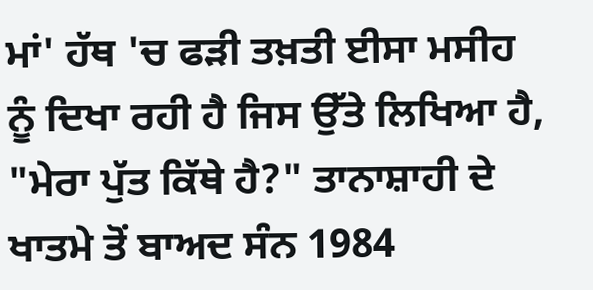ਮਾਂ' ਹੱਥ 'ਚ ਫੜੀ ਤਖ਼ਤੀ ਈਸਾ ਮਸੀਹ ਨੂੰ ਦਿਖਾ ਰਹੀ ਹੈ ਜਿਸ ਉੱਤੇ ਲਿਖਿਆ ਹੈ, "ਮੇਰਾ ਪੁੱਤ ਕਿੱਥੇ ਹੈ?" ਤਾਨਾਸ਼ਾਹੀ ਦੇ ਖਾਤਮੇ ਤੋਂ ਬਾਅਦ ਸੰਨ 1984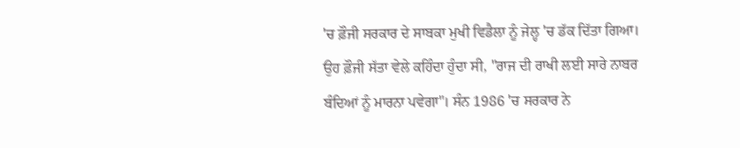'ਚ ਫ਼ੌਜੀ ਸਰਕਾਰ ਦੇ ਸਾਬਕਾ ਮੁਖੀ ਵਿਡੈਲਾ ਨੂੰ ਜੇਲ੍ਹ 'ਚ ਡੱਕ ਦਿੱਤਾ ਗਿਆ। ਉਹ ਫ਼ੌਜੀ ਸੱਤਾ ਵੇਲੇ ਕਹਿੰਦਾ ਹੁੰਦਾ ਸੀ, "ਰਾਜ ਦੀ ਰਾਖੀ ਲਈ ਸਾਰੇ ਨਾਬਰ ਬੰਦਿਆਂ ਨੂੰ ਮਾਰਨਾ ਪਵੇਗਾ"। ਸੰਨ 1986 'ਚ ਸਰਕਾਰ ਨੇ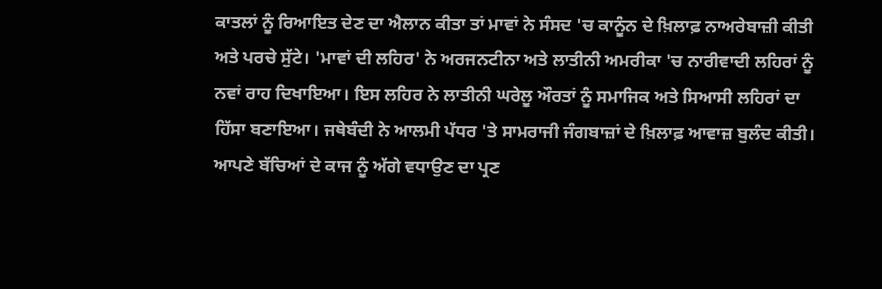ਕਾਤਲਾਂ ਨੂੰ ਰਿਆਇਤ ਦੇਣ ਦਾ ਐਲਾਨ ਕੀਤਾ ਤਾਂ ਮਾਵਾਂ ਨੇ ਸੰਸਦ 'ਚ ਕਾਨੂੰਨ ਦੇ ਖ਼ਿਲਾਫ਼ ਨਾਅਰੇਬਾਜ਼ੀ ਕੀਤੀ ਅਤੇ ਪਰਚੇ ਸੁੱਟੇ। 'ਮਾਵਾਂ ਦੀ ਲਹਿਰ' ਨੇ ਅਰਜਨਟੀਨਾ ਅਤੇ ਲਾਤੀਨੀ ਅਮਰੀਕਾ 'ਚ ਨਾਰੀਵਾਦੀ ਲਹਿਰਾਂ ਨੂੰ ਨਵਾਂ ਰਾਹ ਦਿਖਾਇਆ। ਇਸ ਲਹਿਰ ਨੇ ਲਾਤੀਨੀ ਘਰੇਲੂ ਔਰਤਾਂ ਨੂੰ ਸਮਾਜਿਕ ਅਤੇ ਸਿਆਸੀ ਲਹਿਰਾਂ ਦਾ ਹਿੱਸਾ ਬਣਾਇਆ। ਜਥੇਬੰਦੀ ਨੇ ਆਲਮੀ ਪੱਧਰ 'ਤੇ ਸਾਮਰਾਜੀ ਜੰਗਬਾਜ਼ਾਂ ਦੇ ਖ਼ਿਲਾਫ਼ ਆਵਾਜ਼ ਬੁਲੰਦ ਕੀਤੀ। ਆਪਣੇ ਬੱਚਿਆਂ ਦੇ ਕਾਜ ਨੂੰ ਅੱਗੇ ਵਧਾਉਣ ਦਾ ਪ੍ਰਣ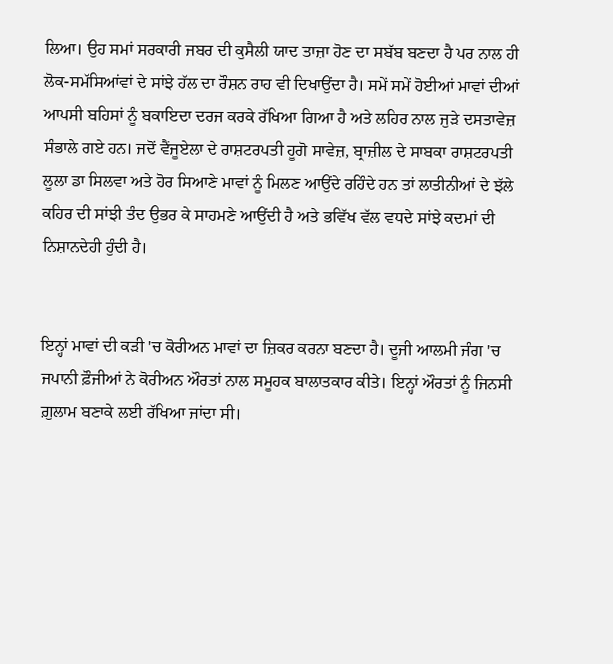ਲਿਆ। ਉਹ ਸਮਾਂ ਸਰਕਾਰੀ ਜਬਰ ਦੀ ਕੁਸੈਲੀ ਯਾਦ ਤਾਜ਼ਾ ਹੋਣ ਦਾ ਸਬੱਬ ਬਣਦਾ ਹੈ ਪਰ ਨਾਲ ਹੀ ਲੋਕ-ਸਮੱਸਿਆਂਵਾਂ ਦੇ ਸਾਂਝੇ ਹੱਲ ਦਾ ਰੌਸ਼ਨ ਰਾਹ ਵੀ ਦਿਖਾਉਂਦਾ ਹੈ। ਸਮੇਂ ਸਮੇਂ ਹੋਈਆਂ ਮਾਵਾਂ ਦੀਆਂ ਆਪਸੀ ਬਹਿਸਾਂ ਨੂੰ ਬਕਾਇਦਾ ਦਰਜ ਕਰਕੇ ਰੱਖਿਆ ਗਿਆ ਹੈ ਅਤੇ ਲਹਿਰ ਨਾਲ ਜੁੜੇ ਦਸਤਾਵੇਜ਼ ਸੰਭਾਲੇ ਗਏ ਹਨ। ਜਦੋਂ ਵੈਂਜੂਏਲਾ ਦੇ ਰਾਸ਼ਟਰਪਤੀ ਹੂਗੋ ਸਾਵੇਜ਼, ਬ੍ਰਾਜ਼ੀਲ ਦੇ ਸਾਬਕਾ ਰਾਸ਼ਟਰਪਤੀ ਲੂਲਾ ਡਾ ਸਿਲਵਾ ਅਤੇ ਹੋਰ ਸਿਆਣੇ ਮਾਵਾਂ ਨੂੰ ਮਿਲਣ ਆਉਂਦੇ ਰਹਿੰਦੇ ਹਨ ਤਾਂ ਲਾਤੀਨੀਆਂ ਦੇ ਝੱਲੇ ਕਹਿਰ ਦੀ ਸਾਂਝੀ ਤੰਦ ਉਭਰ ਕੇ ਸਾਹਮਣੇ ਆਉਂਦੀ ਹੈ ਅਤੇ ਭਵਿੱਖ ਵੱਲ ਵਧਦੇ ਸਾਂਝੇ ਕਦਮਾਂ ਦੀ ਨਿਸ਼ਾਨਦੇਹੀ ਹੁੰਦੀ ਹੈ।


ਇਨ੍ਹਾਂ ਮਾਵਾਂ ਦੀ ਕੜੀ 'ਚ ਕੋਰੀਅਨ ਮਾਵਾਂ ਦਾ ਜ਼ਿਕਰ ਕਰਨਾ ਬਣਦਾ ਹੈ। ਦੂਜੀ ਆਲਮੀ ਜੰਗ 'ਚ ਜਪਾਨੀ ਫ਼ੌਜੀਆਂ ਨੇ ਕੋਰੀਅਨ ਔਰਤਾਂ ਨਾਲ ਸਮੂਹਕ ਬਾਲਾਤਕਾਰ ਕੀਤੇ। ਇਨ੍ਹਾਂ ਔਰਤਾਂ ਨੂੰ ਜਿਨਸੀ ਗ਼ੁਲਾਮ ਬਣਾਕੇ ਲਈ ਰੱਖਿਆ ਜਾਂਦਾ ਸੀ।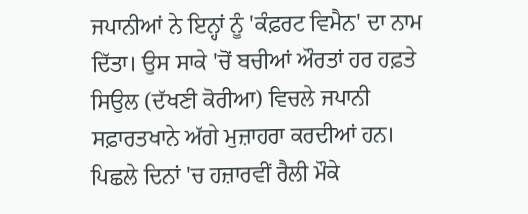ਜਪਾਨੀਆਂ ਨੇ ਇਨ੍ਹਾਂ ਨੂੰ 'ਕੰਫ਼ਰਟ ਵਿਮੈਨ' ਦਾ ਨਾਮ ਦਿੱਤਾ। ਉਸ ਸਾਕੇ 'ਚੋਂ ਬਚੀਆਂ ਔਰਤਾਂ ਹਰ ਹਫ਼ਤੇ ਸਿਉਲ (ਦੱਖਣੀ ਕੋਰੀਆ) ਵਿਚਲੇ ਜਪਾਨੀ ਸਫ਼ਾਰਤਖਾਨੇ ਅੱਗੇ ਮੁਜ਼ਾਹਰਾ ਕਰਦੀਆਂ ਹਨ। ਪਿਛਲੇ ਦਿਨਾਂ 'ਚ ਹਜ਼ਾਰਵੀਂ ਰੈਲੀ ਮੌਕੇ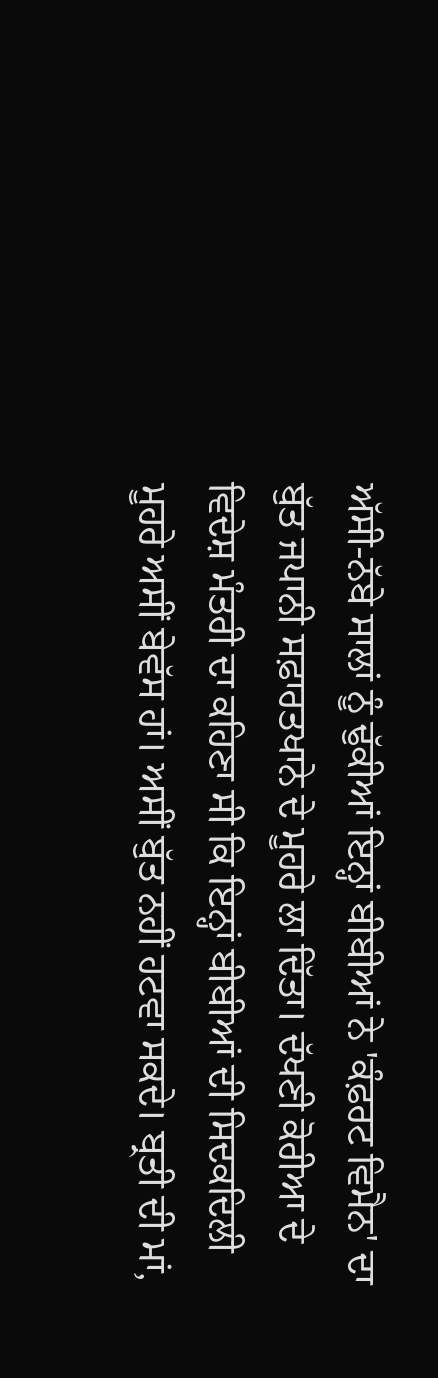ਅੱਸੀ-ਨੱਬੇ ਸਾਲਾਂ ਨੂੰ ਢੁੱਕੀਆਂ ਇਨ੍ਹਾਂ ਬੀਬੀਆਂ ਨੇ 'ਕੰਫ਼ਰਟ ਵਿਮੈਨ' ਦਾ ਬੁੱਤ ਜਪਾਨੀ ਸਫ਼ਾਰਤਖਾਨੇ ਦੇ ਮੂਹਰੇ ਲਾ ਦਿੱਤਾ। ਦੱਖਣੀ ਕੋਰੀਆ ਦੇ ਵਿਦੇਸ਼ ਮੰਤਰੀ ਦਾ ਕਹਿਣਾ ਸੀ ਕਿ ਇਨ੍ਹਾਂ ਬੀਬੀਆਂ ਦੀ ਸਿਦਕਦਿਲੀ ਮੂਹਰੇ ਅਸੀਂ ਬੇਵੱਸ ਹਾਂ। ਅਸੀਂ ਬੁੱਤ ਨਹੀਂ ਹਟਵਾ ਸਕਦੇ। ਬ੍ਰਤੀ ਦੀ ਮਾਂ,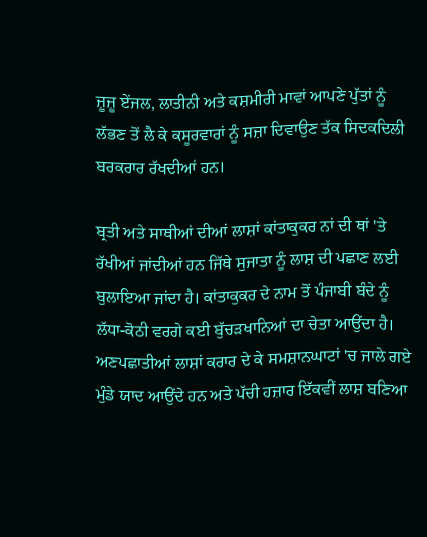ਜ਼ੂਜ਼ੂ ਏਂਜਲ, ਲਾਤੀਨੀ ਅਤੇ ਕਸ਼ਮੀਰੀ ਮਾਵਾਂ ਆਪਣੇ ਪੁੱਤਾਂ ਨੂੰ ਲੱਭਣ ਤੋਂ ਲੈ ਕੇ ਕਸੂਰਵਾਰਾਂ ਨੂੰ ਸਜ਼ਾ ਦਿਵਾਉਣ ਤੱਕ ਸਿਦਕਦਿਲੀ ਬਰਕਰਾਰ ਰੱਖਦੀਆਂ ਹਨ।

ਬ੍ਰਤੀ ਅਤੇ ਸਾਥੀਆਂ ਦੀਆਂ ਲਾਸ਼ਾਂ ਕਾਂਤਾਕੁਕਰ ਨਾਂ ਦੀ ਥਾਂ 'ਤੇ ਰੱਖੀਆਂ ਜਾਂਦੀਆਂ ਹਨ ਜਿੱਥੇ ਸੁਜਾਤਾ ਨੂੰ ਲਾਸ਼ ਦੀ ਪਛਾਣ ਲਈ ਬੁਲਾਇਆ ਜਾਂਦਾ ਹੈ। ਕਾਂਤਾਕੁਕਰ ਦੇ ਨਾਮ ਤੋਂ ਪੰਜਾਬੀ ਬੰਦੇ ਨੂੰ ਲੱਧਾ-ਕੋਠੀ ਵਰਗੇ ਕਈ ਬੁੱਚੜਖਾਨਿਆਂ ਦਾ ਚੇਤਾ ਆਉਂਦਾ ਹੈ। ਅਣਪਛਾਤੀਆਂ ਲਾਸ਼ਾਂ ਕਰਾਰ ਦੇ ਕੇ ਸਮਸ਼ਾਨਘਾਟਾਂ 'ਚ ਜਾਲੇ ਗਏ ਮੁੰਡੇ ਯਾਦ ਆਉਂਦੇ ਹਨ ਅਤੇ ਪੱਚੀ ਹਜ਼ਾਰ ਇੱਕਵੀਂ ਲਾਸ਼ ਬਣਿਆ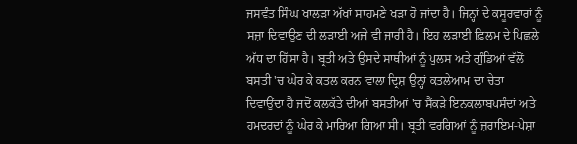ਜਸਵੰਤ ਸਿੰਘ ਖਾਲੜਾ ਅੱਖਾਂ ਸਾਹਮਣੇ ਖੜਾ ਹੋ ਜਾਂਦਾ ਹੈ। ਜਿਨ੍ਹਾਂ ਦੇ ਕਸੂਰਵਾਰਾਂ ਨੂੰ ਸਜ਼ਾ ਦਿਵਾਉਣ ਦੀ ਲੜਾਈ ਅਜੇ ਵੀ ਜਾਰੀ ਹੈ। ਇਹ ਲੜਾਈ ਫ਼ਿਲਮ ਦੇ ਪਿਛਲੇ ਅੱਧ ਦਾ ਹਿੱਸਾ ਹੈ। ਬ੍ਰਤੀ ਅਤੇ ਉਸਦੇ ਸਾਥੀਆਂ ਨੂੰ ਪੁਲਸ ਅਤੇ ਗੁੰਡਿਆਂ ਵੱਲੋਂ ਬਸਤੀ 'ਚ ਘੇਰ ਕੇ ਕਤਲ ਕਰਨ ਵਾਲਾ ਦ੍ਰਿਸ਼ ਉਨ੍ਹਾਂ ਕਤਲੇਆਮ ਦਾ ਚੇਤਾ ਦਿਵਾਉਂਦਾ ਹੈ ਜਦੋਂ ਕਲਕੱਤੇ ਦੀਆਂ ਬਸਤੀਆਂ 'ਚ ਸੈਂਕੜੇ ਇਨਕਲਾਬਪਸੰਦਾਂ ਅਤੇ ਹਮਦਰਦਾਂ ਨੂੰ ਘੇਰ ਕੇ ਮਾਰਿਆ ਗਿਆ ਸੀ। ਬ੍ਰਤੀ ਵਰਗਿਆਂ ਨੂੰ ਜ਼ਰਾਇਮ-ਪੇਸ਼ਾ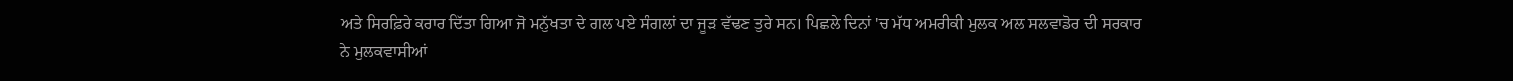ਅਤੇ ਸਿਰਫ਼ਿਰੇ ਕਰਾਰ ਦਿੱਤਾ ਗਿਆ ਜੋ ਮਨੁੱਖਤਾ ਦੇ ਗਲ ਪਏ ਸੰਗਲਾਂ ਦਾ ਜੂੜ ਵੱਢਣ ਤੁਰੇ ਸਨ। ਪਿਛਲੇ ਦਿਨਾਂ 'ਚ ਮੱਧ ਅਮਰੀਕੀ ਮੁਲਕ ਅਲ ਸਲਵਾਡੋਰ ਦੀ ਸਰਕਾਰ ਨੇ ਮੁਲਕਵਾਸੀਆਂ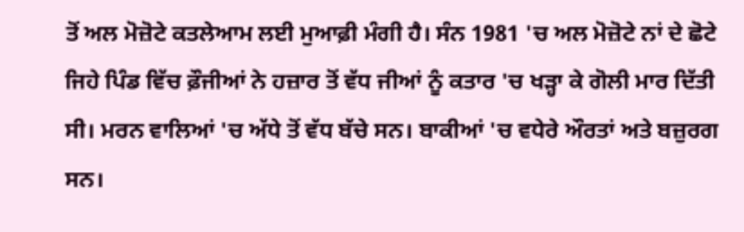ਤੋਂ ਅਲ ਮੋਜ਼ੋਟੇ ਕਤਲੇਆਮ ਲਈ ਮੁਆਫ਼ੀ ਮੰਗੀ ਹੈ। ਸੰਨ 1981 'ਚ ਅਲ ਮੋਜ਼ੋਟੇ ਨਾਂ ਦੇ ਛੋਟੇ ਜਿਹੇ ਪਿੰਡ ਵਿੱਚ ਫ਼ੌਜੀਆਂ ਨੇ ਹਜ਼ਾਰ ਤੋਂ ਵੱਧ ਜੀਆਂ ਨੂੰ ਕਤਾਰ 'ਚ ਖੜ੍ਹਾ ਕੇ ਗੋਲੀ ਮਾਰ ਦਿੱਤੀ ਸੀ। ਮਰਨ ਵਾਲਿਆਂ 'ਚ ਅੱਧੇ ਤੋਂ ਵੱਧ ਬੱਚੇ ਸਨ। ਬਾਕੀਆਂ 'ਚ ਵਧੇਰੇ ਔਰਤਾਂ ਅਤੇ ਬਜ਼ੁਰਗ ਸਨ।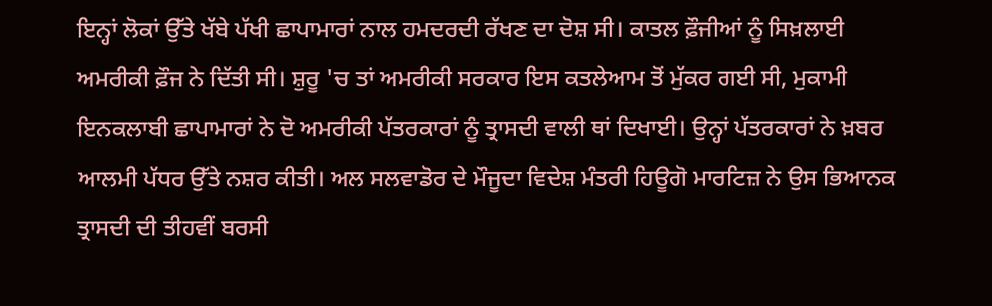ਇਨ੍ਹਾਂ ਲੋਕਾਂ ਉੱਤੇ ਖੱਬੇ ਪੱਖੀ ਛਾਪਾਮਾਰਾਂ ਨਾਲ ਹਮਦਰਦੀ ਰੱਖਣ ਦਾ ਦੋਸ਼ ਸੀ। ਕਾਤਲ ਫ਼ੌਜੀਆਂ ਨੂੰ ਸਿਖ਼ਲਾਈ ਅਮਰੀਕੀ ਫ਼ੌਜ ਨੇ ਦਿੱਤੀ ਸੀ। ਸ਼ੁਰੂ 'ਚ ਤਾਂ ਅਮਰੀਕੀ ਸਰਕਾਰ ਇਸ ਕਤਲੇਆਮ ਤੋਂ ਮੁੱਕਰ ਗਈ ਸੀ, ਮੁਕਾਮੀ ਇਨਕਲਾਬੀ ਛਾਪਾਮਾਰਾਂ ਨੇ ਦੋ ਅਮਰੀਕੀ ਪੱਤਰਕਾਰਾਂ ਨੂੰ ਤ੍ਰਾਸਦੀ ਵਾਲੀ ਥਾਂ ਦਿਖਾਈ। ਉਨ੍ਹਾਂ ਪੱਤਰਕਾਰਾਂ ਨੇ ਖ਼ਬਰ ਆਲਮੀ ਪੱਧਰ ਉੱਤੇ ਨਸ਼ਰ ਕੀਤੀ। ਅਲ ਸਲਵਾਡੋਰ ਦੇ ਮੌਜੂਦਾ ਵਿਦੇਸ਼ ਮੰਤਰੀ ਹਿਊਗੋ ਮਾਰਟਿਜ਼ ਨੇ ਉਸ ਭਿਆਨਕ ਤ੍ਰਾਸਦੀ ਦੀ ਤੀਹਵੀਂ ਬਰਸੀ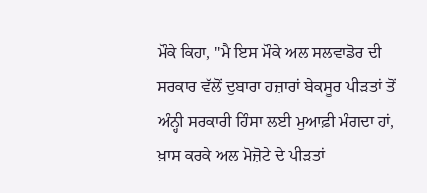ਮੌਕੇ ਕਿਹਾ, "ਮੈ ਇਸ ਮੌਕੇ ਅਲ ਸਲਵਾਡੋਰ ਦੀ ਸਰਕਾਰ ਵੱਲੋਂ ਦੁਬਾਰਾ ਹਜ਼ਾਰਾਂ ਬੇਕਸੂਰ ਪੀੜਤਾਂ ਤੋਂ ਅੰਨ੍ਹੀ ਸਰਕਾਰੀ ਹਿੰਸਾ ਲਈ ਮੁਆਫ਼ੀ ਮੰਗਦਾ ਹਾਂ, ਖ਼ਾਸ ਕਰਕੇ ਅਲ ਮੋਜ਼ੋਟੇ ਦੇ ਪੀੜਤਾਂ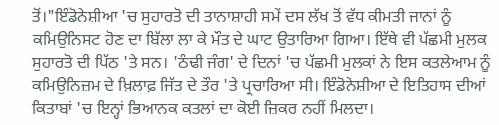ਤੋਂ।"ਇੰਡੋਨੇਸ਼ੀਆ 'ਚ ਸੁਹਾਰਤੋ ਦੀ ਤਾਨਾਸ਼ਾਹੀ ਸਮੇਂ ਦਸ ਲੱਖ ਤੋਂ ਵੱਧ ਕੀਮਤੀ ਜਾਨਾਂ ਨੂੰ ਕਮਿਉਨਿਸਟ ਹੋਣ ਦਾ ਬਿੱਲਾ ਲਾ ਕੇ ਮੌਤ ਦੇ ਘਾਟ ਉਤਾਰਿਆ ਗਿਆ। ਇੱਥੇ ਵੀ ਪੱਛਮੀ ਮੁਲਕ ਸੁਹਾਰਤੋ ਦੀ ਪਿੱਠ 'ਤੇ ਸਨ। 'ਠੰਢੀ ਜੰਗ' ਦੇ ਦਿਨਾਂ 'ਚ ਪੱਛਮੀ ਮੁਲਕਾਂ ਨੇ ਇਸ ਕਤਲੇਆਮ ਨੂੰ ਕਮਿਉਨਿਜ਼ਮ ਦੇ ਖ਼ਿਲਾਫ਼ ਜਿੱਤ ਦੇ ਤੌਰ 'ਤੇ ਪ੍ਰਚਾਰਿਆ ਸੀ। ਇੰਡੋਨੇਸ਼ੀਆ ਦੇ ਇਤਿਹਾਸ ਦੀਆਂ ਕਿਤਾਬਾਂ 'ਚ ਇਨ੍ਹਾਂ ਭਿਆਨਕ ਕਤਲਾਂ ਦਾ ਕੋਈ ਜ਼ਿਕਰ ਨਹੀਂ ਮਿਲਦਾ।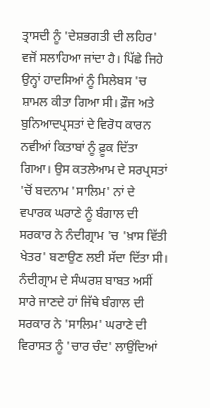ਤ੍ਰਾਸਦੀ ਨੂੰ 'ਦੇਸ਼ਭਗਤੀ ਦੀ ਲਹਿਰ' ਵਜੋਂ ਸਲਾਹਿਆ ਜਾਂਦਾ ਹੈ। ਪਿੱਛੇ ਜਿਹੇ ਉਨ੍ਹਾਂ ਹਾਦਸਿਆਂ ਨੂੰ ਸਿਲੇਬਸ 'ਚ ਸ਼ਾਮਲ ਕੀਤਾ ਗਿਆ ਸੀ। ਫ਼ੌਜ ਅਤੇ ਬੁਨਿਆਦਪ੍ਰਸਤਾਂ ਦੇ ਵਿਰੋਧ ਕਾਰਨ ਨਵੀਆਂ ਕਿਤਾਬਾਂ ਨੂੰ ਫ਼ੂਕ ਦਿੱਤਾ ਗਿਆ। ਉਸ ਕਤਲੇਆਮ ਦੇ ਸਰਪ੍ਰਸਤਾਂ 'ਚੋਂ ਬਦਨਾਮ 'ਸਾਲਿਮ' ਨਾਂ ਦੇ ਵਪਾਰਕ ਘਰਾਣੇ ਨੂੰ ਬੰਗਾਲ ਦੀ ਸਰਕਾਰ ਨੇ ਨੰਦੀਗ੍ਰਾਮ 'ਚ 'ਖ਼ਾਸ ਵਿੱਤੀ ਖੇਤਰ' ਬਣਾਉਣ ਲਈ ਸੱਦਾ ਦਿੱਤਾ ਸੀ। ਨੰਦੀਗ੍ਰਾਮ ਦੇ ਸੰਘਰਸ਼ ਬਾਬਤ ਅਸੀਂ ਸਾਰੇ ਜਾਣਦੇ ਹਾਂ ਜਿੱਥੇ ਬੰਗਾਲ ਦੀ ਸਰਕਾਰ ਨੇ 'ਸਾਲਿਮ' ਘਰਾਣੇ ਦੀ ਵਿਰਾਸਤ ਨੂੰ 'ਚਾਰ ਚੰਦ' ਲਾਉਂਦਿਆਂ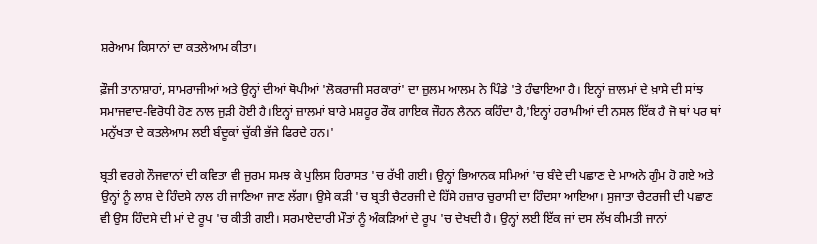ਸ਼ਰੇਆਮ ਕਿਸਾਨਾਂ ਦਾ ਕਤਲੇਆਮ ਕੀਤਾ।

ਫ਼ੌਜੀ ਤਾਨਾਸ਼ਾਹਾਂ, ਸਾਮਰਾਜੀਆਂ ਅਤੇ ਉਨ੍ਹਾਂ ਦੀਆਂ ਥੋਪੀਆਂ 'ਲੋਕਰਾਜੀ ਸਰਕਾਰਾਂ' ਦਾ ਜ਼ੁਲਮ ਆਲਮ ਨੇ ਪਿੰਡੇ 'ਤੇ ਹੰਢਾਇਆ ਹੈ। ਇਨ੍ਹਾਂ ਜ਼ਾਲਮਾਂ ਦੇ ਖ਼ਾਸੇ ਦੀ ਸਾਂਝ ਸਮਾਜਵਾਦ-ਵਿਰੋਧੀ ਹੋਣ ਨਾਲ ਜੁੜੀ ਹੋਈ ਹੈ।ਇਨ੍ਹਾਂ ਜ਼ਾਲਮਾਂ ਬਾਰੇ ਮਸ਼ਹੂਰ ਰੌਕ ਗਾਇਕ ਜੌਹਨ ਲੈਨਨ ਕਹਿੰਦਾ ਹੈ,'ਇਨ੍ਹਾਂ ਹਰਾਮੀਆਂ ਦੀ ਨਸਲ ਇੱਕ ਹੈ ਜੋ ਥਾਂ ਪਰ ਥਾਂ ਮਨੁੱਖਤਾ ਦੇ ਕਤਲੇਆਮ ਲਈ ਬੰਦੂਕਾਂ ਚੁੱਕੀ ਭੱਜੇ ਫਿਰਦੇ ਹਨ।'

ਬ੍ਰਤੀ ਵਰਗੇ ਨੌਜਵਾਨਾਂ ਦੀ ਕਵਿਤਾ ਵੀ ਜੁਰਮ ਸਮਝ ਕੇ ਪੁਲਿਸ ਹਿਰਾਸਤ 'ਚ ਰੱਖੀ ਗਈ। ਉਨ੍ਹਾਂ ਭਿਆਨਕ ਸਮਿਆਂ 'ਚ ਬੰਦੇ ਦੀ ਪਛਾਣ ਦੇ ਮਾਅਨੇ ਗੁੰਮ ਹੋ ਗਏ ਅਤੇ ਉਨ੍ਹਾਂ ਨੂੰ ਲਾਸ਼ ਦੇ ਹਿੰਦਸੇ ਨਾਲ ਹੀ ਜਾਣਿਆ ਜਾਣ ਲੱਗਾ। ਉਸੇ ਕੜੀ 'ਚ ਬ੍ਰਤੀ ਚੈਟਰਜੀ ਦੇ ਹਿੱਸੇ ਹਜ਼ਾਰ ਚੁਰਾਸੀ ਦਾ ਹਿੰਦਸਾ ਆਇਆ। ਸੁਜਾਤਾ ਚੈਟਰਜੀ ਦੀ ਪਛਾਣ ਵੀ ਉਸ ਹਿੰਦਸੇ ਦੀ ਮਾਂ ਦੇ ਰੂਪ 'ਚ ਕੀਤੀ ਗਈ। ਸਰਮਾਏਦਾਰੀ ਮੌਤਾਂ ਨੂੰ ਅੰਕੜਿਆਂ ਦੇ ਰੂਪ 'ਚ ਦੇਖਦੀ ਹੈ। ਉਨ੍ਹਾਂ ਲਈ ਇੱਕ ਜਾਂ ਦਸ ਲੱਖ ਕੀਮਤੀ ਜਾਨਾਂ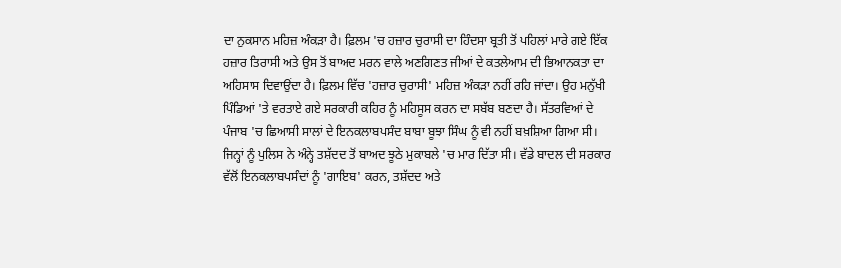ਦਾ ਨੁਕਸਾਨ ਮਹਿਜ਼ ਅੰਕੜਾ ਹੈ। ਫ਼ਿਲਮ 'ਚ ਹਜ਼ਾਰ ਚੁਰਾਸੀ ਦਾ ਹਿੰਦਸਾ ਬ੍ਰਤੀ ਤੋਂ ਪਹਿਲਾਂ ਮਾਰੇ ਗਏ ਇੱਕ ਹਜ਼ਾਰ ਤਿਰਾਸੀ ਅਤੇ ਉਸ ਤੋਂ ਬਾਅਦ ਮਰਨ ਵਾਲੇ ਅਣਗਿਣਤ ਜੀਆਂ ਦੇ ਕਤਲੇਆਮ ਦੀ ਭਿਆਨਕਤਾ ਦਾ ਅਹਿਸਾਸ ਦਿਵਾਉਂਦਾ ਹੈ। ਫ਼ਿਲਮ ਵਿੱਚ 'ਹਜ਼ਾਰ ਚੁਰਾਸੀ' ਮਹਿਜ਼ ਅੰਕੜਾ ਨਹੀਂ ਰਹਿ ਜਾਂਦਾ। ਉਹ ਮਨੁੱਖੀ ਪਿੰਡਿਆਂ 'ਤੇ ਵਰਤਾਏ ਗਏ ਸਰਕਾਰੀ ਕਹਿਰ ਨੂੰ ਮਹਿਸੂਸ ਕਰਨ ਦਾ ਸਬੱਬ ਬਣਦਾ ਹੈ। ਸੱਤਰਵਿਆਂ ਦੇ ਪੰਜਾਬ 'ਚ ਛਿਆਸੀ ਸਾਲਾਂ ਦੇ ਇਨਕਲਾਬਪਸੰਦ ਬਾਬਾ ਬੂਝਾ ਸਿੰਘ ਨੂੰ ਵੀ ਨਹੀਂ ਬਖ਼ਸ਼ਿਆ ਗਿਆ ਸੀ। ਜਿਨ੍ਹਾਂ ਨੂੰ ਪੁਲਿਸ ਨੇ ਅੰਨ੍ਹੇ ਤਸ਼ੱਦਦ ਤੋਂ ਬਾਅਦ ਝੂਠੇ ਮੁਕਾਬਲੇ 'ਚ ਮਾਰ ਦਿੱਤਾ ਸੀ। ਵੱਡੇ ਬਾਦਲ ਦੀ ਸਰਕਾਰ ਵੱਲੋਂ ਇਨਕਲਾਬਪਸੰਦਾਂ ਨੂੰ 'ਗਾਇਬ' ਕਰਨ, ਤਸ਼ੱਦਦ ਅਤੇ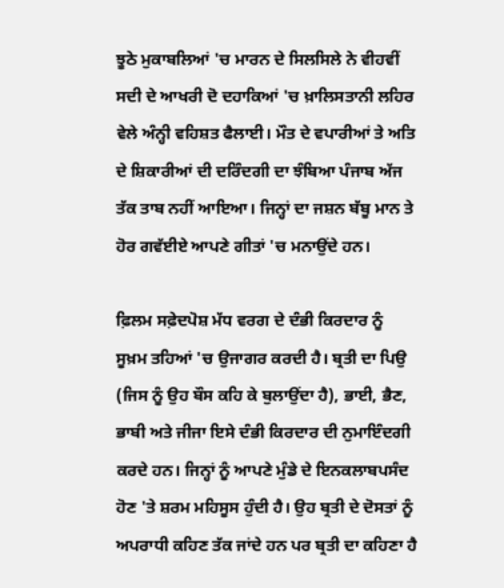ਝੂਠੇ ਮੁਕਾਬਲਿਆਂ 'ਚ ਮਾਰਨ ਦੇ ਸਿਲਸਿਲੇ ਨੇ ਵੀਹਵੀਂ ਸਦੀ ਦੇ ਆਖਰੀ ਦੋ ਦਹਾਕਿਆਂ 'ਚ ਖ਼ਾਲਿਸਤਾਨੀ ਲਹਿਰ ਵੇਲੇ ਅੰਨ੍ਹੀ ਵਹਿਸ਼ਤ ਫੈਲਾਈ। ਮੌਤ ਦੇ ਵਪਾਰੀਆਂ ਤੇ ਅਤਿ ਦੇ ਸ਼ਿਕਾਰੀਆਂ ਦੀ ਦਰਿੰਦਗੀ ਦਾ ਝੰਬਿਆ ਪੰਜਾਬ ਅੱਜ ਤੱਕ ਤਾਬ ਨਹੀਂ ਆਇਆ। ਜਿਨ੍ਹਾਂ ਦਾ ਜਸ਼ਨ ਬੱਬੂ ਮਾਨ ਤੇ ਹੋਰ ਗਵੱਈਏ ਆਪਣੇ ਗੀਤਾਂ 'ਚ ਮਨਾਉਂਦੇ ਹਨ।

ਫ਼ਿਲਮ ਸਫ਼ੇਦਪੋਸ਼ ਮੱਧ ਵਰਗ ਦੇ ਦੰਭੀ ਕਿਰਦਾਰ ਨੂੰ ਸੂਖ਼ਮ ਤਹਿਆਂ 'ਚ ਉਜਾਗਰ ਕਰਦੀ ਹੈ। ਬ੍ਰਤੀ ਦਾ ਪਿਉ (ਜਿਸ ਨੂੰ ਉਹ ਬੌਸ ਕਹਿ ਕੇ ਬੁਲਾਉਂਦਾ ਹੈ), ਭਾਈ, ਭੈਣ, ਭਾਬੀ ਅਤੇ ਜੀਜਾ ਇਸੇ ਦੰਭੀ ਕਿਰਦਾਰ ਦੀ ਨੁਮਾਇੰਦਗੀ ਕਰਦੇ ਹਨ। ਜਿਨ੍ਹਾਂ ਨੂੰ ਆਪਣੇ ਮੁੰਡੇ ਦੇ ਇਨਕਲਾਬਪਸੰਦ ਹੋਣ 'ਤੇ ਸ਼ਰਮ ਮਹਿਸੂਸ ਹੁੰਦੀ ਹੈ। ਉਹ ਬ੍ਰਤੀ ਦੇ ਦੋਸਤਾਂ ਨੂੰ ਅਪਰਾਧੀ ਕਹਿਣ ਤੱਕ ਜਾਂਦੇ ਹਨ ਪਰ ਬ੍ਰਤੀ ਦਾ ਕਹਿਣਾ ਹੈ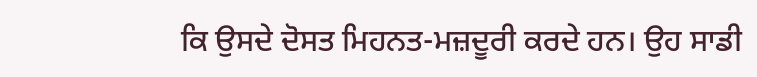ਕਿ ਉਸਦੇ ਦੋਸਤ ਮਿਹਨਤ-ਮਜ਼ਦੂਰੀ ਕਰਦੇ ਹਨ। ਉਹ ਸਾਡੀ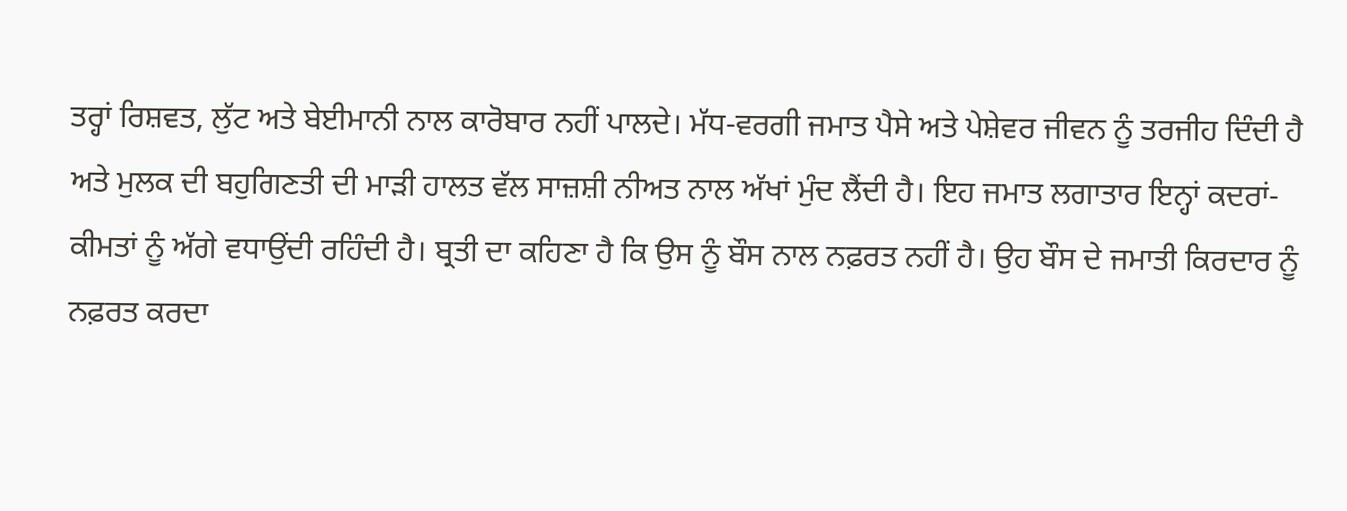ਤਰ੍ਹਾਂ ਰਿਸ਼ਵਤ, ਲੁੱਟ ਅਤੇ ਬੇਈਮਾਨੀ ਨਾਲ ਕਾਰੋਬਾਰ ਨਹੀਂ ਪਾਲਦੇ। ਮੱਧ-ਵਰਗੀ ਜਮਾਤ ਪੈਸੇ ਅਤੇ ਪੇਸ਼ੇਵਰ ਜੀਵਨ ਨੂੰ ਤਰਜੀਹ ਦਿੰਦੀ ਹੈ ਅਤੇ ਮੁਲਕ ਦੀ ਬਹੁਗਿਣਤੀ ਦੀ ਮਾੜੀ ਹਾਲਤ ਵੱਲ ਸਾਜ਼ਸ਼ੀ ਨੀਅਤ ਨਾਲ ਅੱਖਾਂ ਮੁੰਦ ਲੈਂਦੀ ਹੈ। ਇਹ ਜਮਾਤ ਲਗਾਤਾਰ ਇਨ੍ਹਾਂ ਕਦਰਾਂ-ਕੀਮਤਾਂ ਨੂੰ ਅੱਗੇ ਵਧਾਉਂਦੀ ਰਹਿੰਦੀ ਹੈ। ਬ੍ਰਤੀ ਦਾ ਕਹਿਣਾ ਹੈ ਕਿ ਉਸ ਨੂੰ ਬੌਸ ਨਾਲ ਨਫ਼ਰਤ ਨਹੀਂ ਹੈ। ਉਹ ਬੌਸ ਦੇ ਜਮਾਤੀ ਕਿਰਦਾਰ ਨੂੰ ਨਫ਼ਰਤ ਕਰਦਾ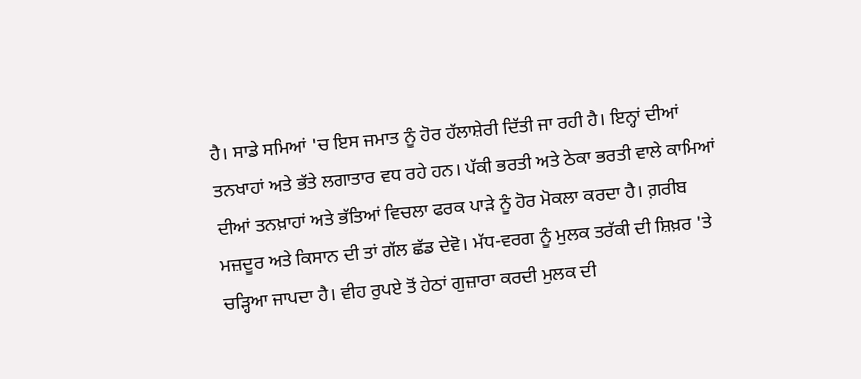ਹੈ। ਸਾਡੇ ਸਮਿਆਂ 'ਚ ਇਸ ਜਮਾਤ ਨੂੰ ਹੋਰ ਹੱਲਾਸ਼ੇਰੀ ਦਿੱਤੀ ਜਾ ਰਹੀ ਹੈ। ਇਨ੍ਹਾਂ ਦੀਆਂ ਤਨਖਾਹਾਂ ਅਤੇ ਭੱਤੇ ਲਗਾਤਾਰ ਵਧ ਰਹੇ ਹਨ। ਪੱਕੀ ਭਰਤੀ ਅਤੇ ਠੇਕਾ ਭਰਤੀ ਵਾਲੇ ਕਾਮਿਆਂ ਦੀਆਂ ਤਨਖ਼ਾਹਾਂ ਅਤੇ ਭੱਤਿਆਂ ਵਿਚਲਾ ਫਰਕ ਪਾੜੇ ਨੂੰ ਹੋਰ ਮੋਕਲਾ ਕਰਦਾ ਹੈ। ਗ਼ਰੀਬ ਮਜ਼ਦੂਰ ਅਤੇ ਕਿਸਾਨ ਦੀ ਤਾਂ ਗੱਲ ਛੱਡ ਦੇਵੋ। ਮੱਧ-ਵਰਗ ਨੂੰ ਮੁਲਕ ਤਰੱਕੀ ਦੀ ਸ਼ਿਖ਼ਰ 'ਤੇ ਚੜ੍ਹਿਆ ਜਾਪਦਾ ਹੈ। ਵੀਹ ਰੁਪਏ ਤੋਂ ਹੇਠਾਂ ਗੁਜ਼ਾਰਾ ਕਰਦੀ ਮੁਲਕ ਦੀ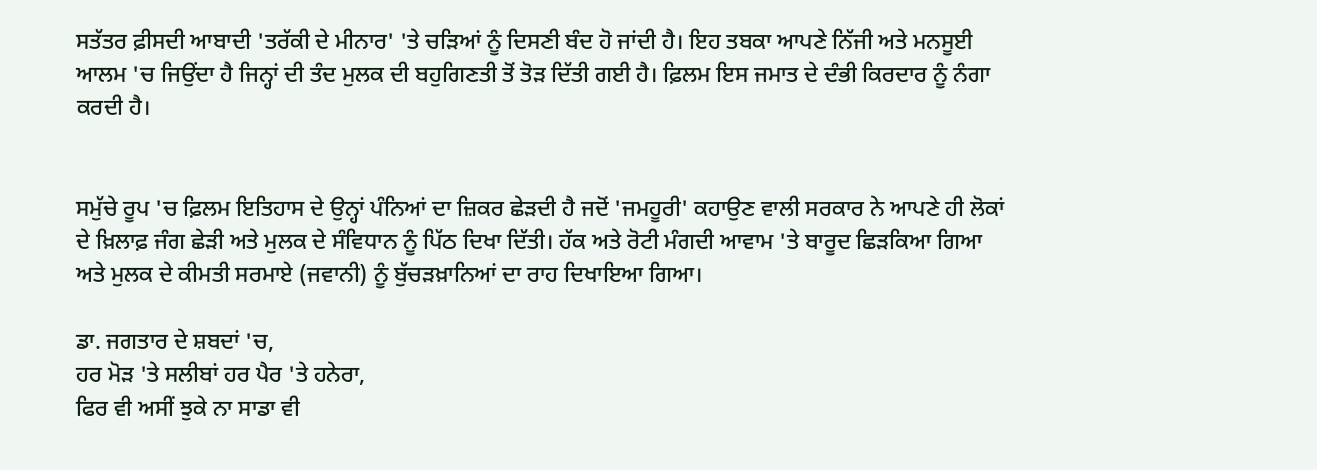ਸਤੱਤਰ ਫ਼ੀਸਦੀ ਆਬਾਦੀ 'ਤਰੱਕੀ ਦੇ ਮੀਨਾਰ' 'ਤੇ ਚੜਿਆਂ ਨੂੰ ਦਿਸਣੀ ਬੰਦ ਹੋ ਜਾਂਦੀ ਹੈ। ਇਹ ਤਬਕਾ ਆਪਣੇ ਨਿੱਜੀ ਅਤੇ ਮਨਸੂਈ ਆਲਮ 'ਚ ਜਿਉਂਦਾ ਹੈ ਜਿਨ੍ਹਾਂ ਦੀ ਤੰਦ ਮੁਲਕ ਦੀ ਬਹੁਗਿਣਤੀ ਤੋਂ ਤੋੜ ਦਿੱਤੀ ਗਈ ਹੈ। ਫ਼ਿਲਮ ਇਸ ਜਮਾਤ ਦੇ ਦੰਭੀ ਕਿਰਦਾਰ ਨੂੰ ਨੰਗਾ ਕਰਦੀ ਹੈ।


ਸਮੁੱਚੇ ਰੂਪ 'ਚ ਫ਼ਿਲਮ ਇਤਿਹਾਸ ਦੇ ਉਨ੍ਹਾਂ ਪੰਨਿਆਂ ਦਾ ਜ਼ਿਕਰ ਛੇੜਦੀ ਹੈ ਜਦੋਂ 'ਜਮਹੂਰੀ' ਕਹਾਉਣ ਵਾਲੀ ਸਰਕਾਰ ਨੇ ਆਪਣੇ ਹੀ ਲੋਕਾਂ ਦੇ ਖ਼ਿਲਾਫ਼ ਜੰਗ ਛੇੜੀ ਅਤੇ ਮੁਲਕ ਦੇ ਸੰਵਿਧਾਨ ਨੂੰ ਪਿੱਠ ਦਿਖਾ ਦਿੱਤੀ। ਹੱਕ ਅਤੇ ਰੋਟੀ ਮੰਗਦੀ ਆਵਾਮ 'ਤੇ ਬਾਰੂਦ ਛਿੜਕਿਆ ਗਿਆ ਅਤੇ ਮੁਲਕ ਦੇ ਕੀਮਤੀ ਸਰਮਾਏ (ਜਵਾਨੀ) ਨੂੰ ਬੁੱਚੜਖ਼ਾਨਿਆਂ ਦਾ ਰਾਹ ਦਿਖਾਇਆ ਗਿਆ।

ਡਾ. ਜਗਤਾਰ ਦੇ ਸ਼ਬਦਾਂ 'ਚ,
ਹਰ ਮੋੜ 'ਤੇ ਸਲੀਬਾਂ ਹਰ ਪੈਰ 'ਤੇ ਹਨੇਰਾ,
ਫਿਰ ਵੀ ਅਸੀਂ ਝੁਕੇ ਨਾ ਸਾਡਾ ਵੀ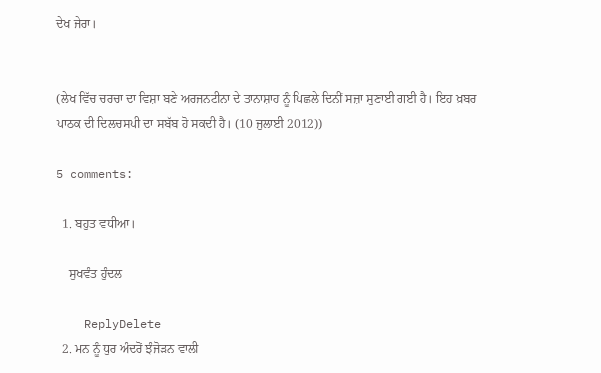ਦੇਖ ਜੇਰਾ।


(ਲੇਖ ਵਿੱਚ ਚਰਚਾ ਦਾ ਵਿਸ਼ਾ ਬਣੇ ਅਰਜਨਟੀਨਾ ਦੇ ਤਾਨਾਸ਼ਾਹ ਨੂੰ ਪਿਛਲੇ ਦਿਨੀਂ ਸਜ਼ਾ ਸੁਣਾਈ ਗਈ ਹੈ। ਇਹ ਖ਼ਬਰ ਪਾਠਕ ਦੀ ਦਿਲਚਸਪੀ ਦਾ ਸਬੱਬ ਹੋ ਸਕਦੀ ਹੈ। (10 ਜੁਲਾਈ 2012))

5 comments:

  1. ਬਹੁਤ ਵਧੀਆ।

    ਸੁਖਵੰਤ ਹੁੰਦਲ

    ReplyDelete
  2. ਮਨ ਨੂੰ ਧੁਰ ਅੰਦਰੋਂ ਝੰਜੋੜਨ ਵਾਲੀ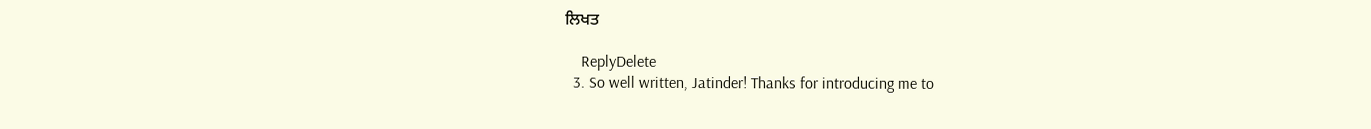ਲਿਖਤ

    ReplyDelete
  3. So well written, Jatinder! Thanks for introducing me to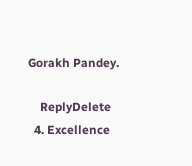Gorakh Pandey.

    ReplyDelete
  4. Excellence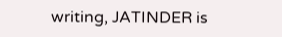writing, JATINDER is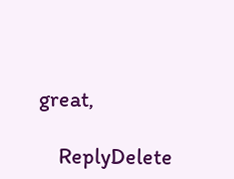great,

    ReplyDelete